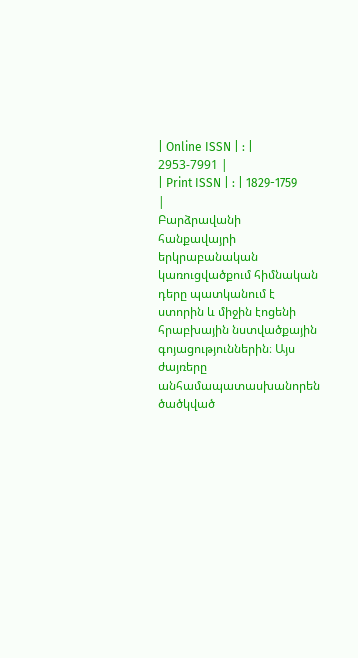| Online ISSN | : | 2953-7991 |
| Print ISSN | : | 1829-1759 |
Բարձրավանի հանքավայրի երկրաբանական կառուցվածքում հիմնական դերը պատկանում է ստորին և միջին էոցենի հրաբխային նստվածքային գոյացություններին։ Այս ժայռերը անհամապատասխանորեն ծածկված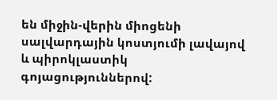են միջին-վերին միոցենի սալվարդային կոստյումի լավայով և պիրոկլաստիկ գոյացություններով: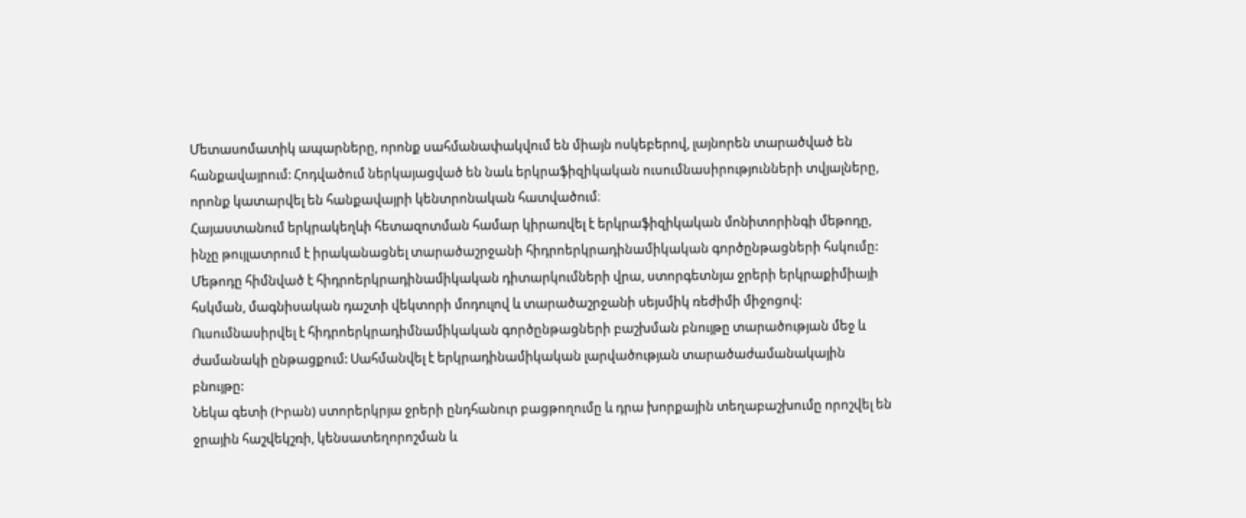Մետասոմատիկ ապարները, որոնք սահմանափակվում են միայն ոսկեբերով, լայնորեն տարածված են հանքավայրում: Հոդվածում ներկայացված են նաև երկրաֆիզիկական ուսումնասիրությունների տվյալները, որոնք կատարվել են հանքավայրի կենտրոնական հատվածում։
Հայաստանում երկրակեղևի հետազոտման համար կիրառվել է երկրաֆիզիկական մոնիտորինգի մեթոդը, ինչը թույլատրում է իրականացնել տարածաշրջանի հիդրոերկրադինամիկական գործընթացների հսկումը: Մեթոդը հիմնված է հիդրոերկրադինամիկական դիտարկումների վրա, ստորգետնյա ջրերի երկրաքիմիայի հսկման, մագնիսական դաշտի վեկտորի մոդուլով և տարածաշրջանի սեյսմիկ ռեժիմի միջոցով: Ուսումնասիրվել է հիդրոերկրադիմնամիկական գործընթացների բաշխման բնույթը տարածության մեջ և ժամանակի ընթացքում: Սահմանվել է երկրադինամիկական լարվածության տարածաժամանակային բնույթը:
Նեկա գետի (Իրան) ստորերկրյա ջրերի ընդհանուր բացթողումը և դրա խորքային տեղաբաշխումը որոշվել են ջրային հաշվեկշռի, կենսատեղորոշման և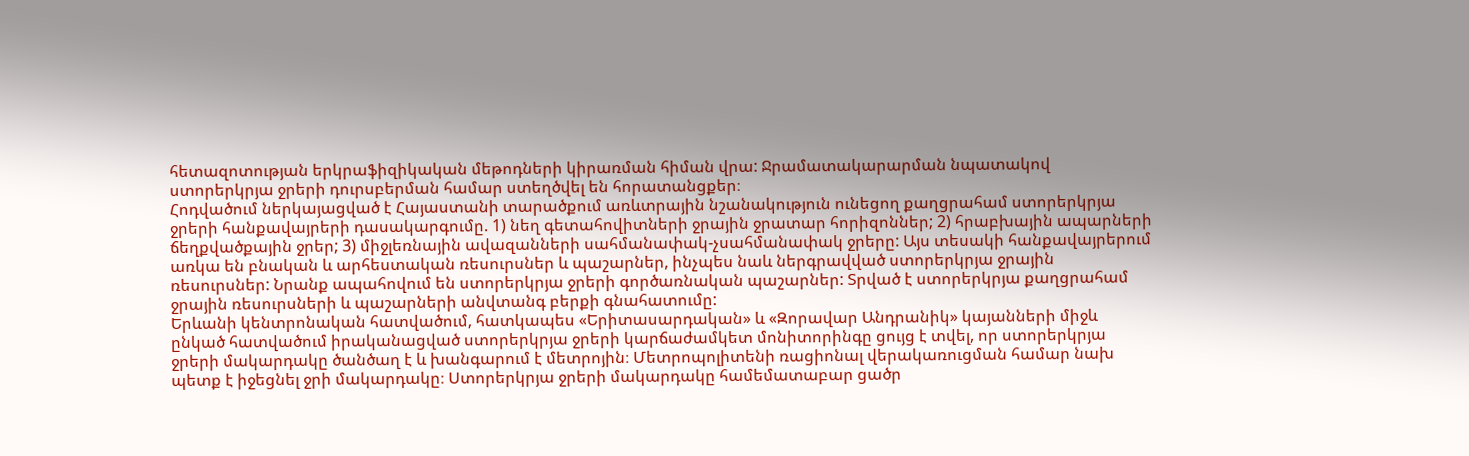հետազոտության երկրաֆիզիկական մեթոդների կիրառման հիման վրա: Ջրամատակարարման նպատակով ստորերկրյա ջրերի դուրսբերման համար ստեղծվել են հորատանցքեր։
Հոդվածում ներկայացված է Հայաստանի տարածքում առևտրային նշանակություն ունեցող քաղցրահամ ստորերկրյա ջրերի հանքավայրերի դասակարգումը. 1) նեղ գետահովիտների ջրային ջրատար հորիզոններ; 2) հրաբխային ապարների ճեղքվածքային ջրեր; 3) միջլեռնային ավազանների սահմանափակ-չսահմանափակ ջրերը: Այս տեսակի հանքավայրերում առկա են բնական և արհեստական ռեսուրսներ և պաշարներ, ինչպես նաև ներգրավված ստորերկրյա ջրային ռեսուրսներ: Նրանք ապահովում են ստորերկրյա ջրերի գործառնական պաշարներ: Տրված է ստորերկրյա քաղցրահամ ջրային ռեսուրսների և պաշարների անվտանգ բերքի գնահատումը:
Երևանի կենտրոնական հատվածում, հատկապես «Երիտասարդական» և «Զորավար Անդրանիկ» կայանների միջև ընկած հատվածում իրականացված ստորերկրյա ջրերի կարճաժամկետ մոնիտորինգը ցույց է տվել, որ ստորերկրյա ջրերի մակարդակը ծանծաղ է և խանգարում է մետրոյին։ Մետրոպոլիտենի ռացիոնալ վերակառուցման համար նախ պետք է իջեցնել ջրի մակարդակը։ Ստորերկրյա ջրերի մակարդակը համեմատաբար ցածր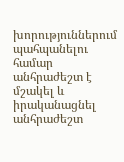խորություններում պահպանելու համար անհրաժեշտ է մշակել և իրականացնել անհրաժեշտ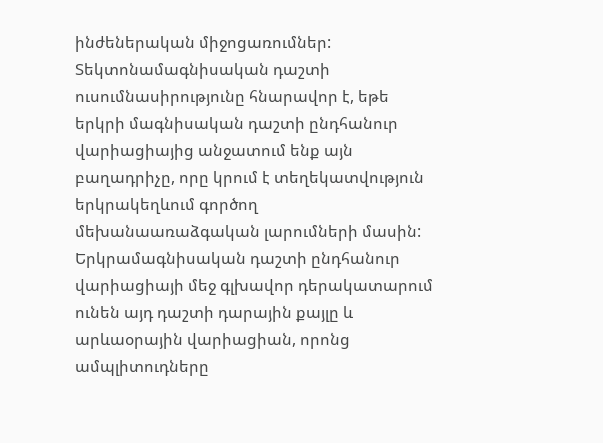ինժեներական միջոցառումներ:
Տեկտոնամագնիսական դաշտի ուսումնասիրությունը հնարավոր է, եթե երկրի մագնիսական դաշտի ընդհանուր վարիացիայից անջատում ենք այն բաղադրիչը, որը կրում է տեղեկատվություն երկրակեղևում գործող մեխանաառաձգական լարումների մասին: Երկրամագնիսական դաշտի ընդհանուր վարիացիայի մեջ գլխավոր դերակատարում ունեն այդ դաշտի դարային քայլը և արևաօրային վարիացիան, որոնց ամպլիտուդները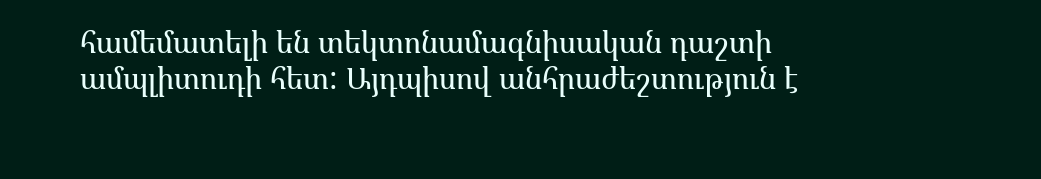համեմատելի են տեկտոնամագնիսական դաշտի ամպլիտուդի հետ: Այդպիսով անհրաժեշտություն է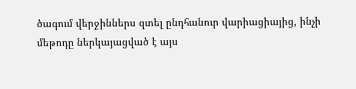ծագում վերջիններս զտել ընդհանուր վարիացիայից, ինչի մեթոդը ներկայացված է այս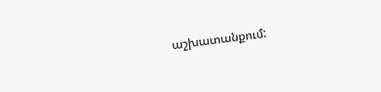աշխատանքում: